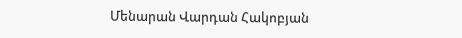Մենարան Վարդան Հակոբյան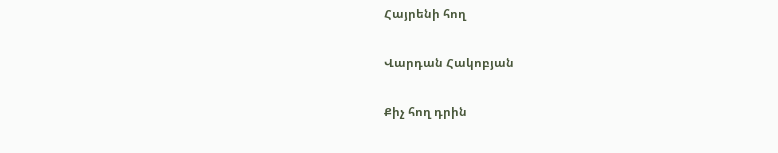Հայրենի հող

Վարդան Հակոբյան

Քիչ հող դրին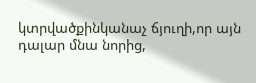կտրվածքինկանաչ ճյուղի,որ այն դալար մնա նորից,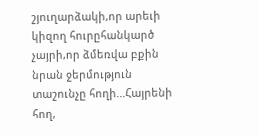շյուղարձակի,որ արեւի կիզող հուրըհանկարծ չայրի,որ ձմեռվա բքին նրան ջերմություն տաշունչը հողի...Հայրենի հող,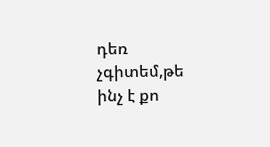դեռ չգիտեմ,թե ինչ է քո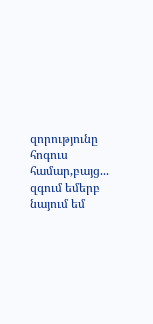զորությունը հոգուս համար,բայց... զգում եմերբ նայում եմ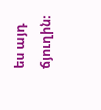ես այդ ճյուղին։